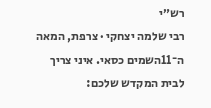רש״י
רבי שלמה יצחקי · צרפת, המאה ה־11השמים כסאי. איני צריך לבית המקדש שלכם: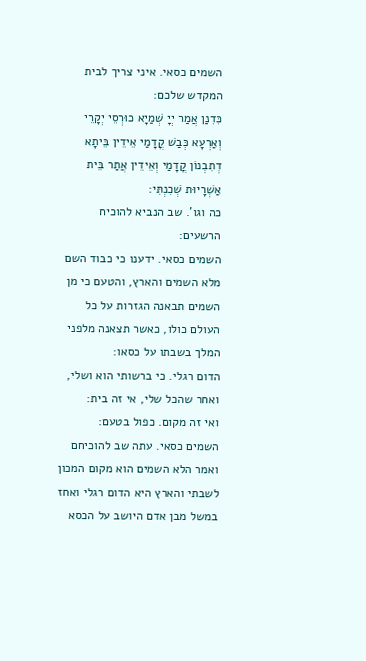השמים כסאי. איני צריך לבית המקדש שלכם:
כִּדִנַן אֲמַר יְיָ שְׁמַיָא כוּרְסֵי יְקָרֵי וְאַרְעָא כְּבַשׁ קֳדָמַי אֵידֵין בֵּיתָא דְתִבְנוֹן קֳדָמַי וְאֵידֵין אֲתַר בֵּית אַשְׁרָיוּת שְׁכִנְתִּי:
כה וגו'. שב הנביא להוכיח הרשעים:
השמים כסאי. ידענו כי כבוד השם מלא השמים והארץ, והטעם כי מן השמים תבאנה הגזרות על כל העולם כולו, כאשר תצאנה מלפני המלך בשבתו על כסאו:
הדום רגלי. כי ברשותי הוא ושלי, ואחר שהכל שלי, אי זה בית:
ואי זה מקום. כפול בטעם:
השמים כסאי. עתה שב להוכיחם ואמר הלא השמים הוא מקום המכון לשבתי והארץ היא הדום רגלי ואחז במשל מבן אדם היושב על הכסא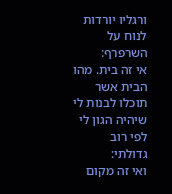ורגליו יורדות לנוח על השרפרף:
אי זה בית. מהו הבית אשר תוכלו לבנות לי שיהיה הגון לי לפי רוב גדולתי:
ואי זה מקום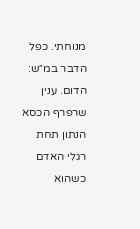מנוחתי. כפל הדבר במ״ש:
הדום. ענין שרפרף הכסא הנתון תחת רגלי האדם כשהוא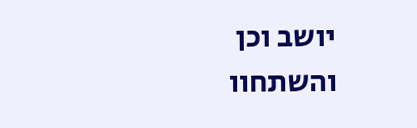יושב וכן והשתחוו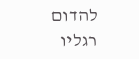להדום רגליו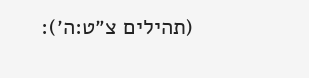(תהילים צ״ט:ה׳):